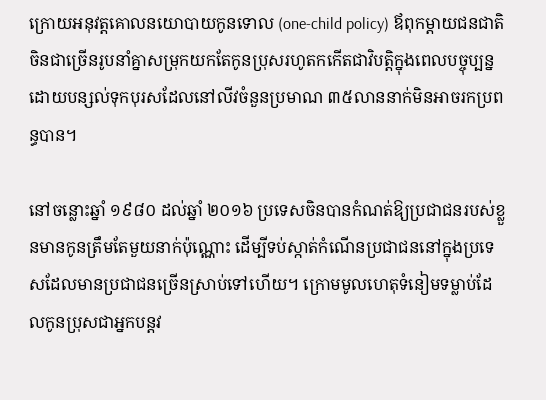ក្រោយអនុវត្តគោលនយោបាយកូនទោល (one-child policy) ឪពុកម្ដាយជនជាតិចិនជាច្រើនរូបនាំគ្នាសម្រុកយកតែកូនប្រុសរហូតកកើតជាវិបត្តិក្នុងពេលបច្ចុប្បន្ន ដោយបន្សល់ទុកបុរសដែលនៅលីវចំនួនប្រមាណ ៣៥លាននាក់មិនអាចរកប្រពន្ធបាន។

នៅចន្លោះឆ្នាំ ១៩៨០ ដល់ឆ្នាំ ២០១៦ ប្រទេសចិនបានកំណត់ឱ្យប្រជាជនរបស់ខ្លួនមានកូនត្រឹមតែមួយនាក់ប៉ុណ្ណោះ ដើម្បីទប់ស្កាត់កំណើនប្រជាជននៅក្នុងប្រទេសដែលមានប្រជាជនច្រើនស្រាប់ទៅហើយ។ ក្រោមមូលហេតុទំនៀមទម្លាប់ដែលកូនប្រុសជាអ្នកបន្តវ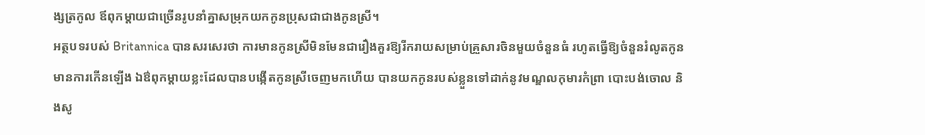ង្សត្រកូល ឪពុកម្ដាយជាច្រើនរូបនាំគ្នាសម្រុកយកកូនប្រុសជាជាងកូនស្រី។
អត្ថបទរបស់ Britannica បានសរសេរថា ការមានកូនស្រីមិនមែនជារឿងគួរឱ្យរីករាយសម្រាប់គ្រួសារចិនមួយចំនួនធំ រហូតធ្វើឱ្យចំនួនរំលូតកូនមានការកើនឡើង ឯឳពុកម្ដាយខ្លះដែលបានបង្កើតកូនស្រីចេញមកហើយ បានយកកូនរបស់ខ្លួនទៅដាក់នូវមណ្ឌលកុមារកំព្រា បោះបង់ចោល និងសូ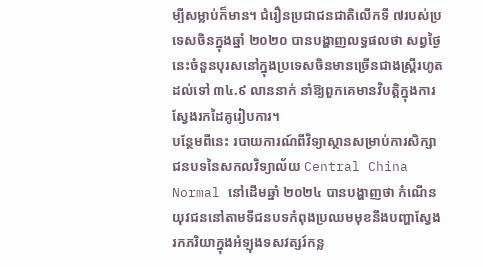ម្បីសម្លាប់ក៏មាន។ ជំរឿនប្រជាជនជាតិលើកទី ៧របស់ប្រទេសចិនក្នុងឆ្នាំ ២០២០ បានបង្ហាញលទ្ធផលថា សព្វថ្ងៃនេះចំនួនបុរសនៅក្នុងប្រទេសចិនមានច្រើនជាងស្រ្តីរហូតដល់ទៅ ៣៤.៩ លាននាក់ នាំឱ្យពួកគេមានវិបត្តិក្នុងការស្វែងរកដៃគូរៀបការ។
បន្ថែមពីនេះ របាយការណ៍ពីវិទ្យាស្ថានសម្រាប់ការសិក្សាជនបទនៃសកលវិទ្យាល័យ Central China Normal នៅដើមឆ្នាំ ២០២៤ បានបង្ហាញថា កំណើនយុវជននៅតាមទីជនបទកំពុងប្រឈមមុខនឹងបញ្ហាស្វែងរកភរិយាក្នុងអំឡុងទសវត្សរ៍កន្ល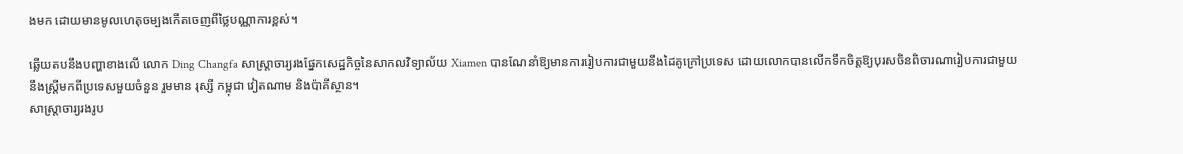ងមក ដោយមានមូលហេតុចម្បងកើតចេញពីថ្លៃបណ្ណាការខ្ពស់។

ឆ្លើយតបនឹងបញ្ហាខាងលើ លោក Ding Changfa សាស្ត្រាចារ្យរងផ្នែកសេដ្ឋកិច្ចនៃសាកលវិទ្យាល័យ Xiamen បានណែនាំឱ្យមានការរៀបការជាមួយនឹងដៃគូក្រៅប្រទេស ដោយលោកបានលើកទឹកចិត្តឱ្យបុរសចិនពិចារណារៀបការជាមួយនឹងស្រ្តីមកពីប្រទេសមួយចំនួន រួមមាន រុស្សី កម្ពុជា វៀតណាម និងប៉ាគីស្ថាន។
សាស្ត្រាចារ្យរងរូប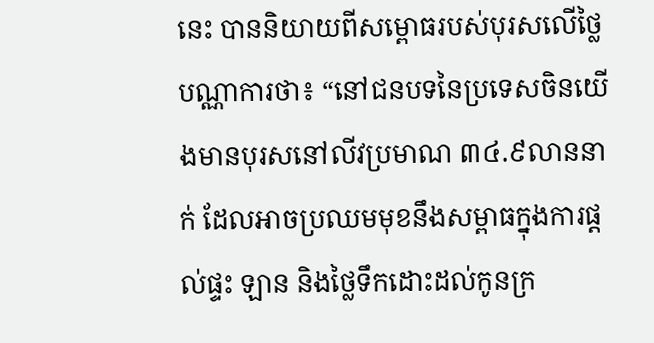នេះ បាននិយាយពីសម្ពោធរបស់បុរសលើថ្លៃបណ្ណាការថា៖ “នៅជនបទនៃប្រទេសចិនយើងមានបុរសនៅលីវប្រមាណ ៣៤.៩លាននាក់ ដែលអាចប្រឈមមុខនឹងសម្ពាធក្នុងការផ្តល់ផ្ទះ ឡាន និងថ្លៃទឹកដោះដល់កូនក្រ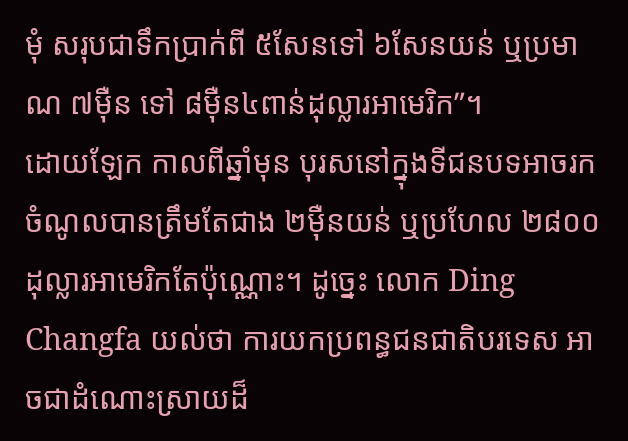មុំ សរុបជាទឹកប្រាក់ពី ៥សែនទៅ ៦សែនយន់ ឬប្រមាណ ៧ម៉ឺន ទៅ ៨ម៉ឺន៤ពាន់ដុល្លារអាមេរិក”។
ដោយឡែក កាលពីឆ្នាំមុន បុរសនៅក្នុងទីជនបទអាចរកចំណូលបានត្រឹមតែជាង ២ម៉ឺនយន់ ឬប្រហែល ២៨០០ដុល្លារអាមេរិកតែប៉ុណ្ណោះ។ ដូច្នេះ លោក Ding Changfa យល់ថា ការយកប្រពន្ធជនជាតិបរទេស អាចជាដំណោះស្រាយដ៏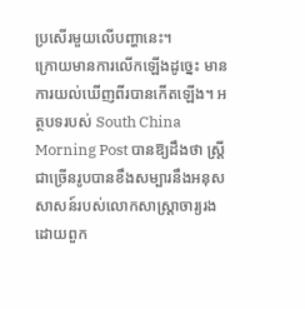ប្រសើរមួយលើបញ្ហានេះ។
ក្រោយមានការលើកឡើងដូច្នេះ មានការយល់ឃើញពីរបានកើតឡើង។ អត្ថបទរបស់ South China Morning Post បានឱ្យដឹងថា ស្រ្តីជាច្រើនរូបបានខឹងសម្បារនឹងអនុសសាសន៍របស់លោកសាស្ត្រាចារ្យរង ដោយពួក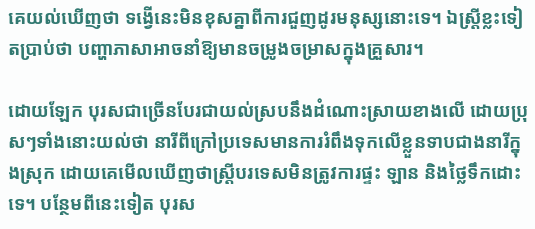គេយល់ឃើញថា ទង្វើនេះមិនខុសគ្នាពីការជួញដូរមនុស្សនោះទេ។ ឯស្រ្តីខ្លះទៀតប្រាប់ថា បញ្ហាភាសាអាចនាំឱ្យមានចម្រូងចម្រាសក្នុងគ្រួសារ។

ដោយឡែក បុរសជាច្រើនបែរជាយល់ស្របនឹងដំណោះស្រាយខាងលើ ដោយប្រុសៗទាំងនោះយល់ថា នារីពីក្រៅប្រទេសមានការរំពឹងទុកលើខ្លួនទាបជាងនារីក្នុងស្រុក ដោយគេមើលឃើញថាស្រ្តីបរទេសមិនត្រូវការផ្ទះ ឡាន និងថ្លៃទឹកដោះទេ។ បន្ថែមពីនេះទៀត បុរស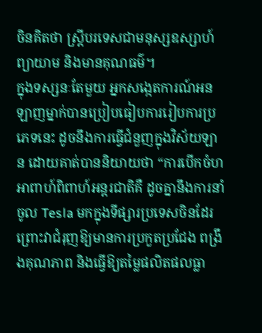ចិនគិតថា ស្រ្តីបរទេសជាមនុស្សឧស្សាហ៍ព្យាយាម និងមានគុណធម៌។
ក្នុងទស្សនៈតែមួយ អ្នកសង្កេតការណ៍អនឡាញម្នាក់បានប្រៀបធៀបការរៀបការប្រភេទនេះ ដូចនឹងការធ្វើជំនួញក្នុងវិស័យឡាន ដោយគាត់បាននិយាយថា “ការបើកចំហអាពាហ៍ពិពាហ៍អន្តរជាតិគឺ ដូចគ្នានឹងការនាំចូល Tesla មកក្នុងទីផ្សារប្រទេសចិនដែរ ព្រោះវាជំរុញឱ្យមានការប្រកួតប្រជែង ពង្រឹងគុណភាព និងធ្វើឱ្យតម្លៃផលិតផលធ្លា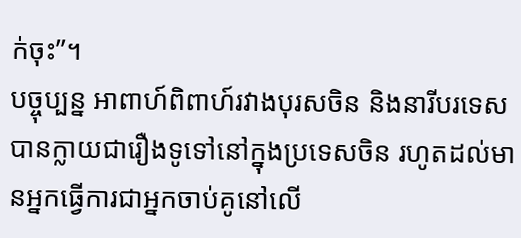ក់ចុះ”។
បច្ចុប្បន្ន អាពាហ៍ពិពាហ៍រវាងបុរសចិន និងនារីបរទេសបានក្លាយជារឿងទូទៅនៅក្នុងប្រទេសចិន រហូតដល់មានអ្នកធ្វើការជាអ្នកចាប់គូនៅលើ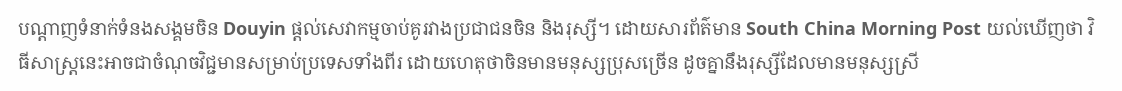បណ្ដាញទំនាក់ទំនងសង្គមចិន Douyin ផ្ដល់សេវាកម្មចាប់គូរវាងប្រជាជនចិន និងរុស្សី។ ដោយសារព័ត៌មាន South China Morning Post យល់ឃើញថា វិធីសាស្រ្តនេះអាចជាចំណុចវិជ្ជមានសម្រាប់ប្រទេសទាំងពីរ ដោយហេតុថាចិនមានមនុស្សប្រុសច្រើន ដូចគ្នានឹងរុស្សីដែលមានមនុស្សស្រី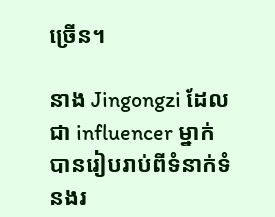ច្រើន។

នាង Jingongzi ដែលជា influencer ម្នាក់ បានរៀបរាប់ពីទំនាក់ទំនងរ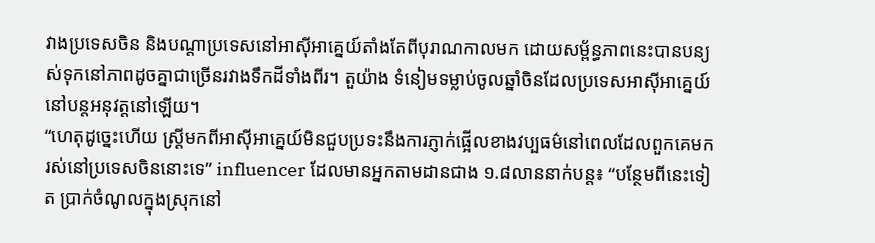វាងប្រទេសចិន និងបណ្ដាប្រទេសនៅអាស៊ីអាគ្នេយ៍តាំងតែពីបុរាណកាលមក ដោយសម្ព័ន្ធភាពនេះបានបន្យស់ទុកនៅភាពដូចគ្នាជាច្រើនរវាងទឹកដីទាំងពីរ។ តួយ៉ាង ទំនៀមទម្លាប់ចូលឆ្នាំចិនដែលប្រទេសអាស៊ីអាគ្នេយ៍នៅបន្តអនុវត្តនៅឡើយ។
“ហេតុដូច្នេះហើយ ស្ត្រីមកពីអាស៊ីអាគ្នេយ៍មិនជួបប្រទះនឹងការភ្ញាក់ផ្អើលខាងវប្បធម៌នៅពេលដែលពួកគេមករស់នៅប្រទេសចិននោះទេ” influencer ដែលមានអ្នកតាមដានជាង ១.៨លាននាក់បន្ត៖ “បន្ថែមពីនេះទៀត ប្រាក់ចំណូលក្នុងស្រុកនៅ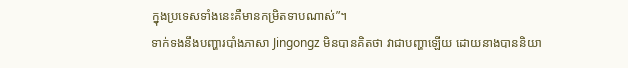ក្នុងប្រទេសទាំងនេះគឺមានកម្រិតទាបណាស់”។
ទាក់ទងនឹងបញ្ហារបាំងភាសា Jingongz មិនបានគិតថា វាជាបញ្ហាឡើយ ដោយនាងបាននិយា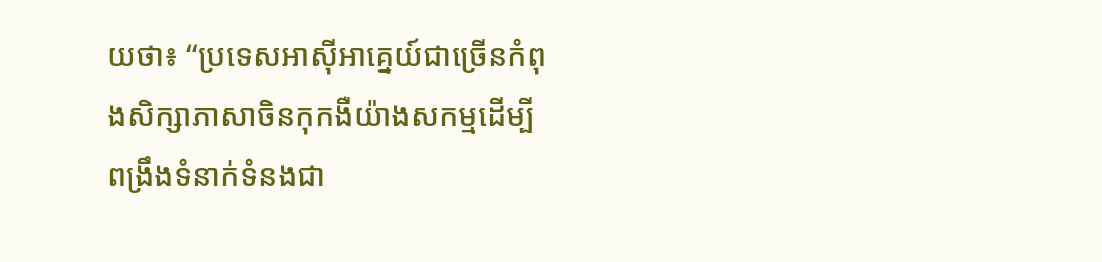យថា៖ “ប្រទេសអាស៊ីអាគ្នេយ៍ជាច្រើនកំពុងសិក្សាភាសាចិនកុកងឺយ៉ាងសកម្មដើម្បីពង្រឹងទំនាក់ទំនងជា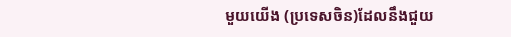មួយយើង (ប្រទេសចិន)ដែលនឹងជួយ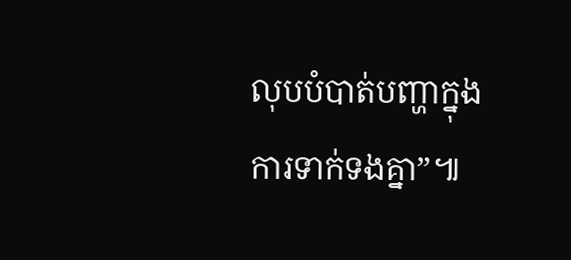លុបបំបាត់បញ្ហាក្នុងការទាក់ទងគ្នា”៕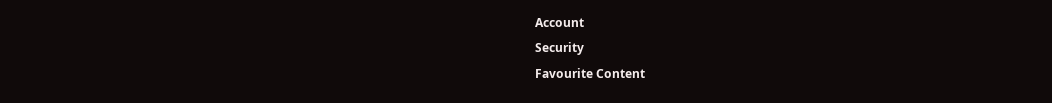Account
Security
Favourite Content